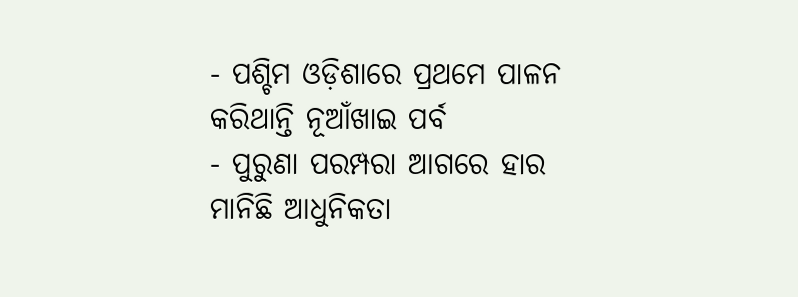- ପଶ୍ଚିମ ଓଡ଼ିଶାରେ ପ୍ରଥମେ ପାଳନ କରିଥାନ୍ତି ନୂଆଁଖାଇ ପର୍ବ
- ପୁରୁଣା ପରମ୍ପରା ଆଗରେ ହାର ମାନିଛି ଆଧୁନିକତା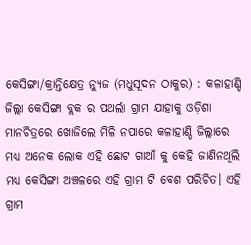କେସିଙ୍ଗା/କ୍ରାନ୍ତିକ୍ଷେତ୍ର ନ୍ୟୁଜ (ମଧୁସୂଦନ ଠାକୁର) : କଳାହାଣ୍ଡି ଜିଲ୍ଲା କେସିଙ୍ଗା ବ୍ଲକ ର ପଥର୍ଲା ଗ୍ରାମ ଯାହାକୁ ଓଡ଼ିଶା ମାନଚିତ୍ରରେ ଖୋଜିଲେ ମିଳି ନପାରେ କଳାହାଣ୍ଡି ଜିଲ୍ଲାରେ ମଧ୍ୟ ଅନେକ ଲୋକ ଏହି ଛୋଟ ଗାଆଁ କୁ କେହି ଜାଣିନଥିଲି ମଧ୍ୟ କେସିଙ୍ଗା ଅଞ୍ଚଳରେ ଏହି ଗ୍ରାମ ଟି ବେଶ ପରିଚିତ। ଏହି ଗ୍ରାମ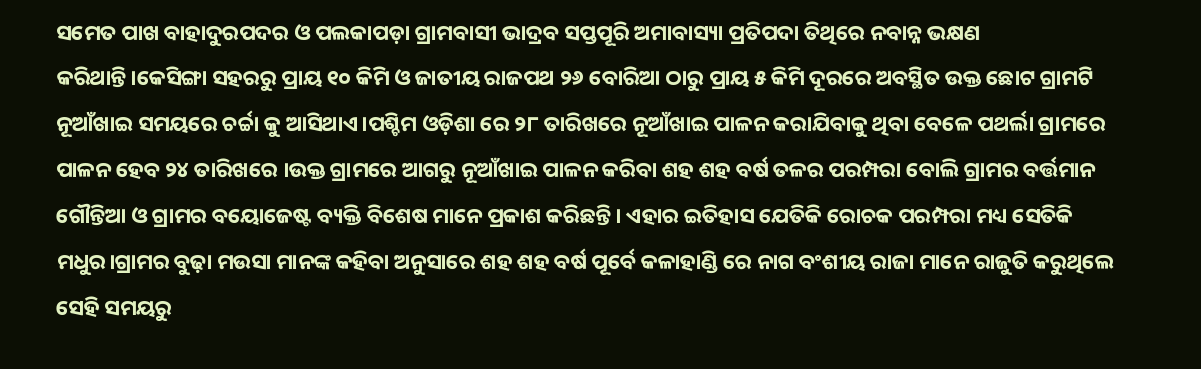ସମେତ ପାଖ ବାହାଦୁରପଦର ଓ ପଲକାପଡ଼ା ଗ୍ରାମବାସୀ ଭାଦ୍ରବ ସପ୍ତପୂରି ଅମାବାସ୍ୟା ପ୍ରତିପଦା ତିଥିରେ ନବାନ୍ନ ଭକ୍ଷଣ କରିଥାନ୍ତି।କେସିଙ୍ଗା ସହରରୁ ପ୍ରାୟ ୧୦ କିମି ଓ ଜାତୀୟ ରାଜପଥ ୨୬ ବୋରିଆ ଠାରୁ ପ୍ରାୟ ୫ କିମି ଦୂରରେ ଅବସ୍ଥିତ ଉକ୍ତ ଛୋଟ ଗ୍ରାମଟି ନୂଆଁଖାଇ ସମୟରେ ଚର୍ଚ୍ଚା କୁ ଆସିଥାଏ।ପଶ୍ଚିମ ଓଡ଼ିଶା ରେ ୨୮ ତାରିଖରେ ନୂଆଁଖାଇ ପାଳନ କରାଯିବାକୁ ଥିବା ବେଳେ ପଥର୍ଲା ଗ୍ରାମରେ ପାଳନ ହେବ ୨୪ ତାରିଖରେ ।ଉକ୍ତ ଗ୍ରାମରେ ଆଗରୁ ନୂଆଁଖାଇ ପାଳନ କରିବା ଶହ ଶହ ବର୍ଷ ତଳର ପରମ୍ପରା ବୋଲି ଗ୍ରାମର ବର୍ତ୍ତମାନ ଗୌନ୍ତିଆ ଓ ଗ୍ରାମର ବୟୋଜେଷ୍ଟ ବ୍ୟକ୍ତି ବିଶେଷ ମାନେ ପ୍ରକାଶ କରିଛନ୍ତି। ଏହାର ଇତିହାସ ଯେତିକି ରୋଚକ ପରମ୍ପରା ମଧ୍ୟ ସେତିକି ମଧୁର।ଗ୍ରାମର ବୁଢ଼ା ମଉସା ମାନଙ୍କ କହିବା ଅନୁସାରେ ଶହ ଶହ ବର୍ଷ ପୂର୍ବେ କଳାହାଣ୍ଡି ରେ ନାଗ ବଂଶୀୟ ରାଜା ମାନେ ରାଜୁତି କରୁଥିଲେ ସେହି ସମୟରୁ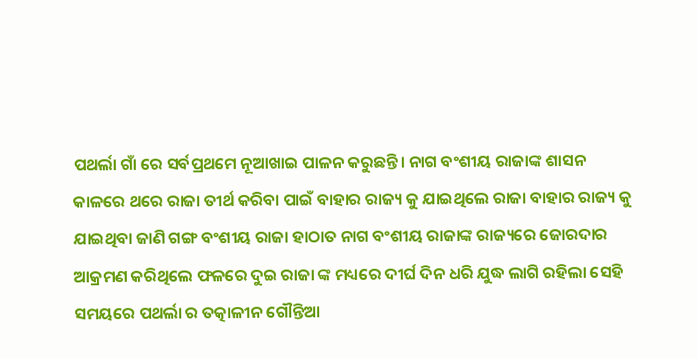ପଥର୍ଲା ଗାଁ ରେ ସର୍ବପ୍ରଥମେ ନୂଆଖାଇ ପାଳନ କରୁଛନ୍ତି। ନାଗ ବଂଶୀୟ ରାଜାଙ୍କ ଶାସନ କାଳରେ ଥରେ ରାଜା ତୀର୍ଥ କରିବା ପାଇଁ ବାହାର ରାଜ୍ୟ କୁ ଯାଇଥିଲେ ରାଜା ବାହାର ରାଜ୍ୟ କୁ ଯାଇଥିବା ଜାଣି ଗଙ୍ଗ ବଂଶୀୟ ରାଜା ହାଠାତ ନାଗ ବଂଶୀୟ ରାଜାଙ୍କ ରାଜ୍ୟରେ ଜୋରଦାର ଆକ୍ରମଣ କରିଥିଲେ ଫଳରେ ଦୁଇ ରାଜା ଙ୍କ ମଧ୍ୟରେ ଦୀର୍ଘ ଦିନ ଧରି ଯୁଦ୍ଧ ଲାଗି ରହିଲା ସେହି ସମୟରେ ପଥର୍ଲା ର ତତ୍କାଳୀନ ଗୌନ୍ତିଆ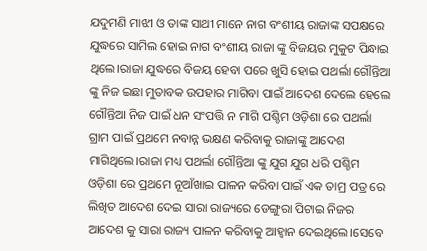ଯଦୁମଣି ମାଝୀ ଓ ତାଙ୍କ ସାଥୀ ମାନେ ନାଗ ବଂଶୀୟ ରାଜାଙ୍କ ସପକ୍ଷରେ ଯୁଦ୍ଧରେ ସାମିଲ ହୋଇ ନାଗ ବଂଶୀୟ ରାଜା ଙ୍କୁ ବିଜୟର ମୁକୁଟ ପିନ୍ଧାଇ ଥିଲେ।ରାଜା ଯୁଦ୍ଧରେ ବିଜୟ ହେବା ପରେ ଖୁସି ହୋଇ ପଥର୍ଲା ଗୌନ୍ତିଆ ଙ୍କୁ ନିଜ ଇଛା ମୁତାବକ ଉପହାର ମାଗିବା ପାଇଁ ଆଦେଶ ଦେଲେ ହେଲେ ଗୌନ୍ତିଆ ନିଜ ପାଇଁ ଧନ ସଂପତ୍ତି ନ ମାଗି ପଶ୍ଚିମ ଓଡ଼ିଶା ରେ ପଥର୍ଲା ଗ୍ରାମ ପାଇଁ ପ୍ରଥମେ ନବାନ୍ନ ଭକ୍ଷଣ କରିବାକୁ ରାଜାଙ୍କୁ ଆଦେଶ ମାଗିଥିଲେ।ରାଜା ମଧ୍ୟ ପଥର୍ଲା ଗୌନ୍ତିଆ ଙ୍କୁ ଯୁଗ ଯୁଗ ଧରି ପଶ୍ଚିମ ଓଡ଼ିଶା ରେ ପ୍ରଥମେ ନୂଆଁଖାଇ ପାଳନ କରିବା ପାଇଁ ଏକ ତାମ୍ର ପତ୍ର ରେ ଲିଖିତ ଆଦେଶ ଦେଇ ସାରା ରାଜ୍ୟରେ ଡେଙ୍ଗୁରା ପିଟାଇ ନିଜର ଆଦେଶ କୁ ସାରା ରାଜ୍ୟ ପାଳନ କରିବାକୁ ଆହ୍ବାନ ଦେଇଥିଲେ।ସେବେ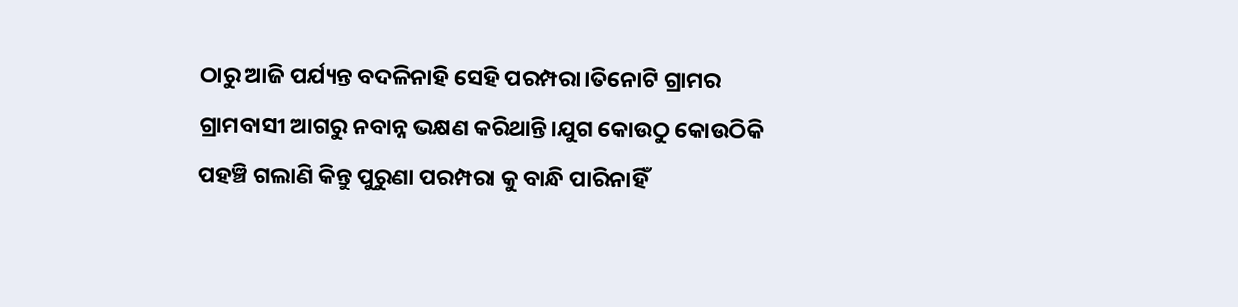ଠାରୁ ଆଜି ପର୍ଯ୍ୟନ୍ତ ବଦଳିନାହି ସେହି ପରମ୍ପରା।ତିନୋଟି ଗ୍ରାମର ଗ୍ରାମବାସୀ ଆଗରୁ ନବାନ୍ନ ଭକ୍ଷଣ କରିଥାନ୍ତି।ଯୁଗ କୋଉଠୁ କୋଉଠିକି ପହଞ୍ଚି ଗଲାଣି କିନ୍ତୁ ପୁରୁଣା ପରମ୍ପରା କୁ ବାନ୍ଧି ପାରିନାହିଁ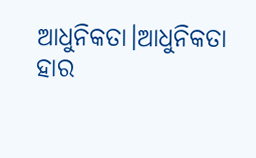ଆଧୁନିକତା।ଆଧୁନିକତା ହାର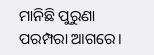ମାନିଛି ପୁରୁଣା ପରମ୍ପରା ଆଗରେ।